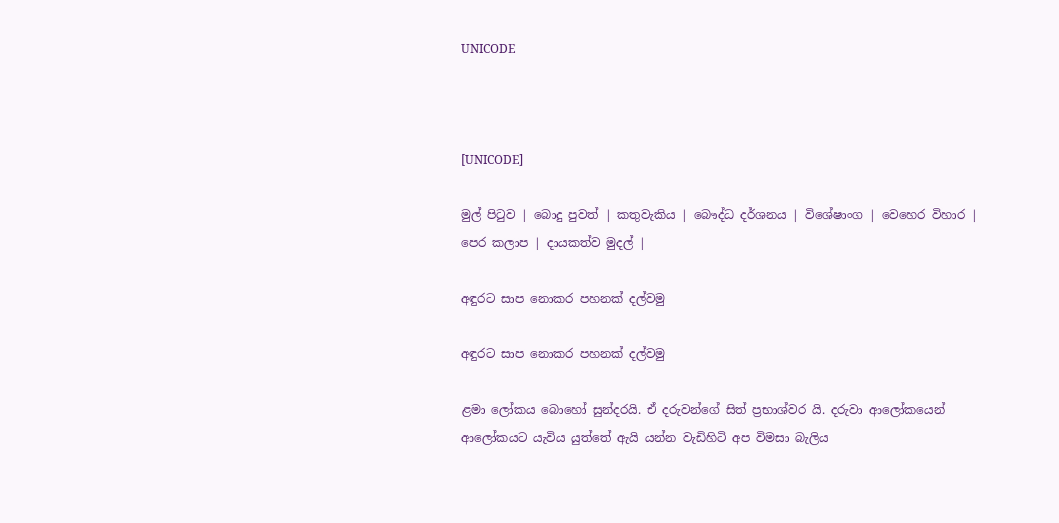UNICODE



[UNICODE]

මුල් පිටුව | බොදු පුවත් | කතුවැකිය | බෞද්ධ දර්ශනය | විශේෂාංග | වෙහෙර විහාර | පෙර කලාප | දායකත්ව මුදල් |

අඳුරට සාප නොකර පහනක් දල්වමු

අඳුරට සාප නොකර පහනක් දල්වමු

ළමා ලෝකය බොහෝ සුන්දරයි. ඒ දරුවන්ගේ සිත් ප්‍රභාශ්වර යි. දරුවා ආලෝකයෙන් ආලෝකයට යැවිය යුත්තේ ඇයි යන්න වැඩිහිටි අප විමසා බැලිය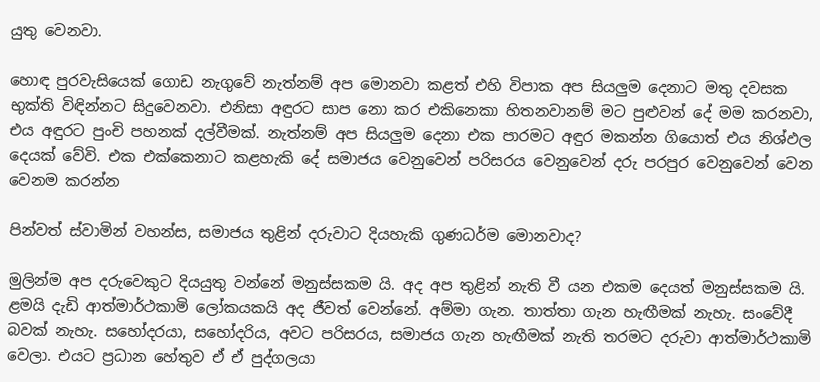යුතු වෙනවා.

හොඳ පුරවැසියෙක් ගොඩ නැගුවේ නැත්නම් අප මොනවා කළත් එහි විපාක අප සියලුම දෙනාට මතු දවසක භුක්ති විඳින්නට සිදුවෙනවා. එනිසා අඳුරට සාප නො කර එකිනෙකා හිතනවානම් මට පුළුවන් දේ මම කරනවා, එය අඳුරට පුංචි පහනක් දල්වීමක්. නැත්නම් අප සියලුම දෙනා එක පාරමට අඳුර මකන්න ගියොත් එය නිශ්ඵල දෙයක් වේවි. එක එක්කෙනාට කළහැකි දේ සමාජය වෙනුවෙන් පරිසරය වෙනුවෙන් දරු පරපුර වෙනුවෙන් වෙන වෙනම කරන්න

පින්වත් ස්වාමින් වහන්ස, සමාජය තුළින් දරුවාට දියහැකි ගුණධර්ම මොනවාද?

මුලින්ම අප දරුවෙකුට දියයුතු වන්නේ මනුස්සකම යි. අද අප තුළින් නැති වී යන එකම දෙයත් මනුස්සකම යි. ළමයි දැඩි ආත්මාර්ථකාමි ලෝකයකයි අද ජීවත් වෙන්නේ. අම්මා ගැන. තාත්තා ගැන හැඟීමක් නැහැ. සංවේදී බවක් නැහැ. සහෝදරයා, සහෝදරිය, අවට පරිසරය, සමාජය ගැන හැඟීමක් නැති තරමට දරුවා ආත්මාර්ථකාමි වෙලා. එයට ප්‍රධාන හේතුව ඒ ඒ පුද්ගලයා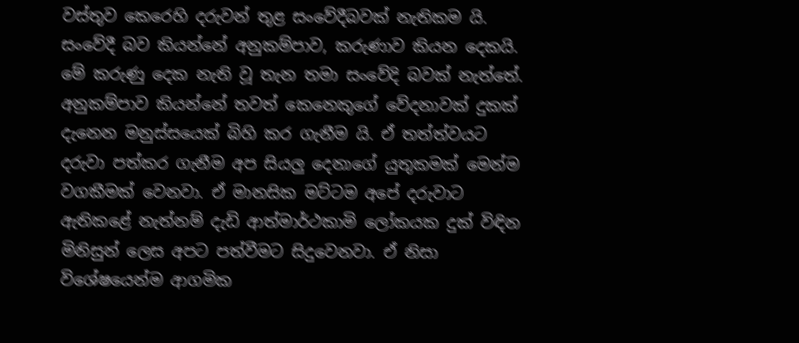වස්තුව කෙරෙහි දරුවන් තුළ සංවේදීබවක් නැතිකම යි. සංවේදී බව කියන්නේ අනුකම්පාව, කරුණාව කියන දෙකයි. මේ කරුණු දෙක නැති වූ තැන තමා සංවේදි බවක් නැත්තේ. අනුකම්පාව කියන්නේ තවත් කෙනෙකුගේ වේදනාවක් දුකක් දැනෙන මනුස්සයෙක් බිහි කර ගැනීම යි. ඒ තත්ත්වයට දරුවා පත්කර ගැනීම අප සියලු දෙනාගේ යුතුකමක් මෙන්ම වගකීමක් වෙනවා. ඒ මානසික මට්ටම අපේ දරුවාට ඇතිකළේ නැත්නම් දැඩි ආත්මාර්ථකාමි ලෝකයක දුක් විඳින මිනිසුන් ලෙස අපට පත්වීමට සිදුවෙනවා. ඒ නිසා විශේෂයෙන්ම ආගමික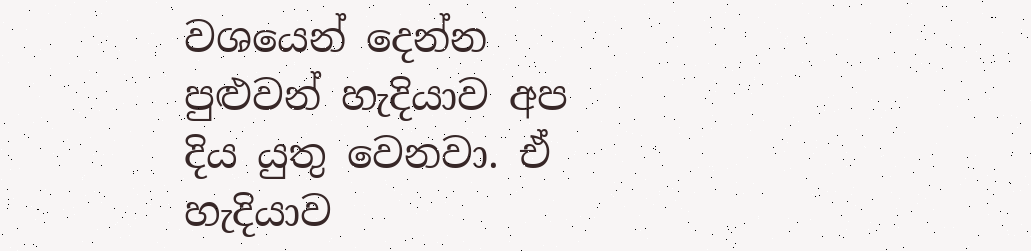වශයෙන් දෙන්න පුළුවන් හැදියාව අප දිය යුතු වෙනවා. ඒ හැදියාව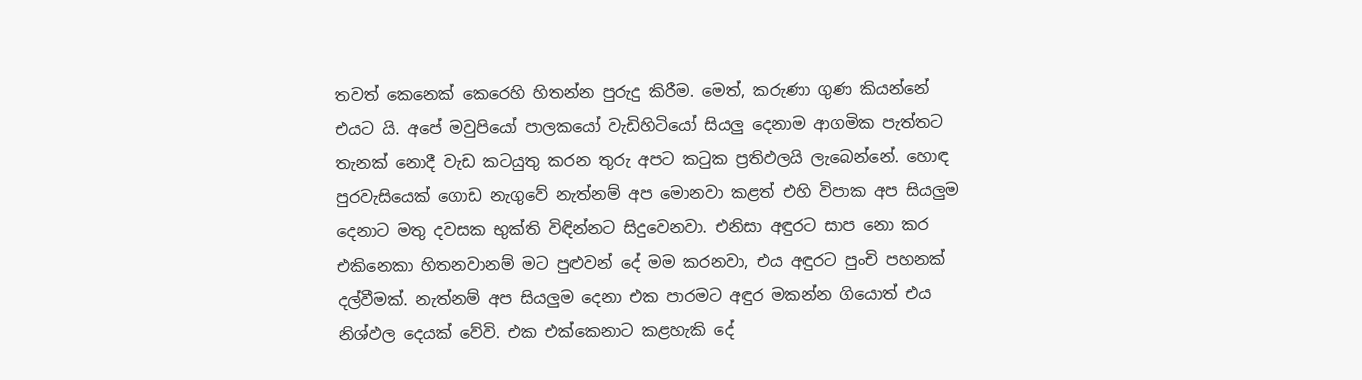තවත් කෙනෙක් කෙරෙහි හිතන්න පුරුදු කිරීම. මෙත්, කරුණා ගුණ කියන්නේ එයට යි. අපේ මවුපියෝ පාලකයෝ වැඩිහිටියෝ සියලු දෙනාම ආගමික පැත්තට තැනක් නොදී වැඩ කටයුතු කරන තුරු අපට කටුක ප්‍රතිඵලයි ලැබෙන්නේ. හොඳ පුරවැසියෙක් ගොඩ නැගුවේ නැත්නම් අප මොනවා කළත් එහි විපාක අප සියලුම දෙනාට මතු දවසක භුක්ති විඳින්නට සිදුවෙනවා. එනිසා අඳුරට සාප නො කර එකිනෙකා හිතනවානම් මට පුළුවන් දේ මම කරනවා, එය අඳුරට පුංචි පහනක් දල්වීමක්. නැත්නම් අප සියලුම දෙනා එක පාරමට අඳුර මකන්න ගියොත් එය නිශ්ඵල දෙයක් වේවි. එක එක්කෙනාට කළහැකි දේ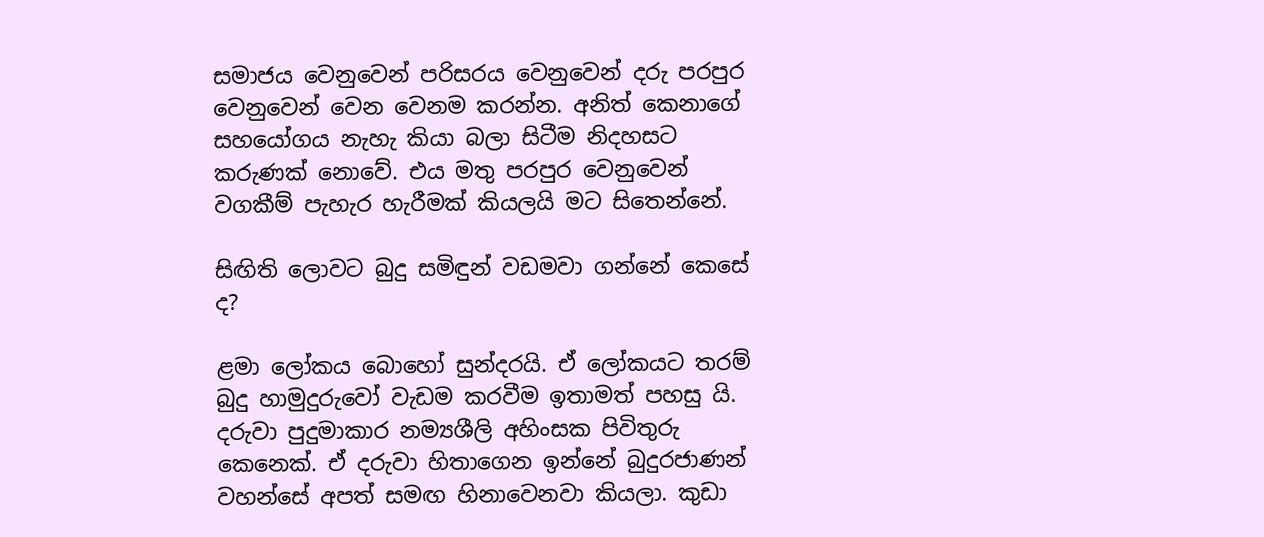සමාජය වෙනුවෙන් පරිසරය වෙනුවෙන් දරු පරපුර වෙනුවෙන් වෙන වෙනම කරන්න. අනිත් කෙනාගේ සහයෝගය නැහැ කියා බලා සිටීම නිදහසට කරුණක් නොවේ. එය මතු පරපුර වෙනුවෙන් වගකීම් පැහැර හැරීමක් කියලයි මට සිතෙන්නේ.

සිඟිති ලොවට බුදු සමිඳුන් වඩමවා ගන්නේ කෙසේ ද?

ළමා ලෝකය බොහෝ සුන්දරයි. ඒ ලෝකයට තරම් බුදු හාමුදුරුවෝ වැඩම කරවීම ඉතාමත් පහසු යි. දරුවා පුදුමාකාර නම්‍යශීලි අහිංසක පිවිතුරු කෙනෙක්. ඒ දරුවා හිතාගෙන ඉන්නේ බුදුරජාණන් වහන්සේ අපත් සමඟ හිනාවෙනවා කියලා. කුඩා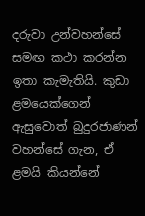දරුවා උන්වහන්සේ සමඟ කථා කරන්න ඉතා කැමැතියි. කුඩා ළමයෙක්ගෙන් ඇසුවොත් බුදුරජාණන් වහන්සේ ගැන, ඒ ළමයි කියන්නේ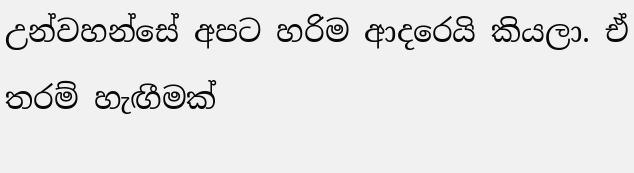උන්වහන්සේ අපට හරිම ආදරෙයි කියලා. ඒ තරම් හැඟීමක්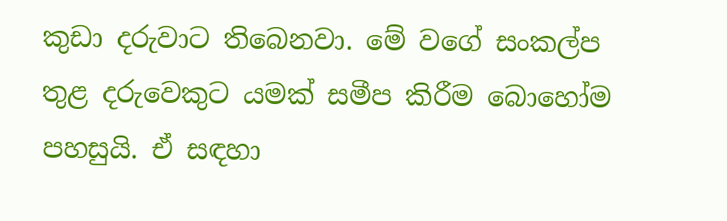කුඩා දරුවාට තිබෙනවා. මේ වගේ සංකල්ප තුළ දරුවෙකුට යමක් සමීප කිරීම බොහෝම පහසුයි. ඒ සඳහා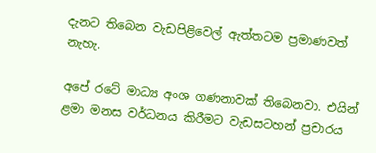දැනට තිබෙන වැඩපිළිවෙල් ඇත්තටම ප්‍රමාණවත් නැහැ.

අපේ රටේ මාධ්‍ය අංශ ගණනාවක් තිබෙනවා. එයින් ළමා මනස වර්ධනය කිරීමට වැඩසටහන් ප්‍රචාරය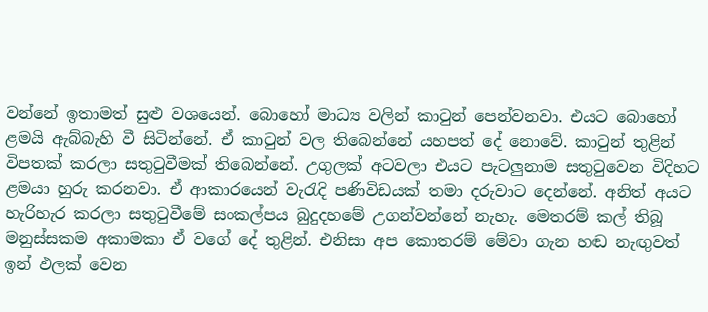වන්නේ ඉතාමත් සුළු වශයෙන්. බොහෝ මාධ්‍ය වලින් කාටුන් පෙන්වනවා. එයට බොහෝ ළමයි ඇබ්බැහි වී සිටින්නේ. ඒ කාටුන් වල තිබෙන්නේ යහපත් දේ නොවේ. කාටුන් තුළින් විපතක් කරලා සතුටුවීමක් තිබෙන්නේ. උගුලක් අටවලා එයට පැටලුනාම සතුටුවෙන විදිහට ළමයා හුරු කරනවා. ඒ ආකාරයෙන් වැරැදි පණිවිඩයක් තමා දරුවාට දෙන්නේ. අනිත් අයට හැරිහැර කරලා සතුටුවීමේ සංකල්පය බුදුදහමේ උගන්වන්නේ නැහැ. මෙතරම් කල් තිබූ මනුස්සකම අකාමකා ඒ වගේ දේ තුළින්. එනිසා අප කොතරම් මේවා ගැන හඬ නැඟුවත් ඉන් ඵලක් වෙන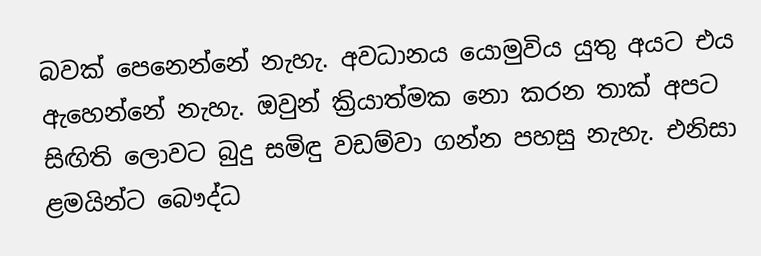බවක් පෙනෙන්නේ නැහැ. අවධානය යොමුවිය යුතු අයට එය ඇහෙන්නේ නැහැ. ඔවුන් ක්‍රියාත්මක නො කරන තාක් අපට සිඟිති ලොවට බුදු සමිඳු වඩම්වා ගන්න පහසු නැහැ. එනිසා ළමයින්ට බෞද්ධ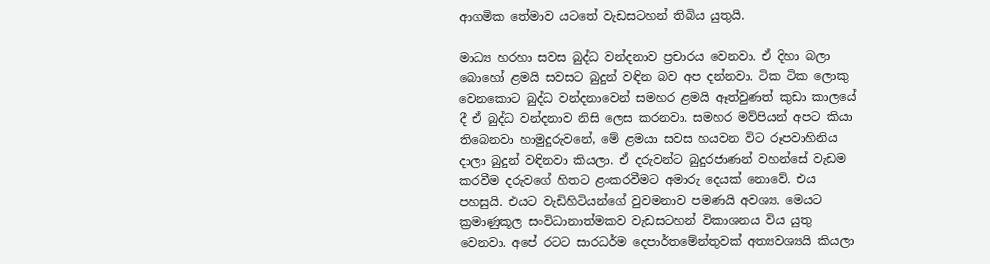ආගමික තේමාව යටතේ වැඩසටහන් තිබිය යුතුයි.

මාධ්‍ය හරහා සවස බුද්ධ වන්දනාව ප්‍රචාරය වෙනවා. ඒ දිහා බලා බොහෝ ළමයි සවසට බුදුන් වඳින බව අප දන්නවා. ටික ටික ලොකු වෙනකොට බුද්ධ වන්දනාවෙන් සමහර ළමයි ඈත්වුණත් කුඩා කාලයේ දී ඒ බුද්ධ වන්දනාව නිසි ලෙස කරනවා. සමහර මව්පියන් අපට කියා තිබෙනවා හාමුදුරුවනේ, මේ ළමයා සවස හයවන විට රූපවාහිනිය දාලා බුදුන් වඳිනවා කියලා. ඒ දරුවන්ට බුදුරජාණන් වහන්සේ වැඩම කරවීම දරුවගේ හිතට ළංකරවීමට අමාරු දෙයක් නොවේ. එය පහසුයි. එයට වැඩිහිටියන්ගේ වුවමනාව පමණයි අවශ්‍ය. මෙයට ක්‍රමාණුකූල සංවිධානාත්මකව වැඩසටහන් විකාශනය විය යුතු වෙනවා. අපේ රටට සාරධර්ම දෙපාර්තමේන්තුවක් අත්‍යවශ්‍යයි කියලා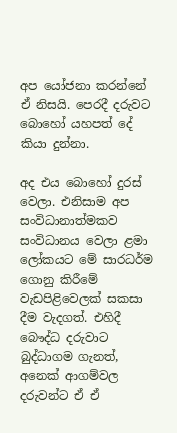අප යෝජනා කරන්නේ ඒ නිසයි. පෙරදී දරුවට බොහෝ යහපත් දේ කියා දුන්නා.

අද එය බොහෝ දුරස් වෙලා. එනිසාම අප සංවිධානාත්මකව සංවිධානය වෙලා ළමා ලෝකයට මේ සාරධර්ම ගොනු කිරීමේ වැඩපිළිවෙලක් සකසා දීම වැදගත්. එහිදී බෞද්ධ දරුවාට බුද්ධාගම ගැනත්, අනෙක් ආගම්වල දරුවන්ට ඒ ඒ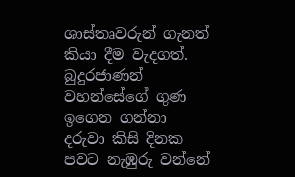ශාස්තෘවරුන් ගැනත් කියා දීම වැදගත්. බුදුරජාණන් වහන්සේගේ ගුණ ඉගෙන ගන්නා දරුවා කිසි දිනක පවට නැඹුරු වන්නේ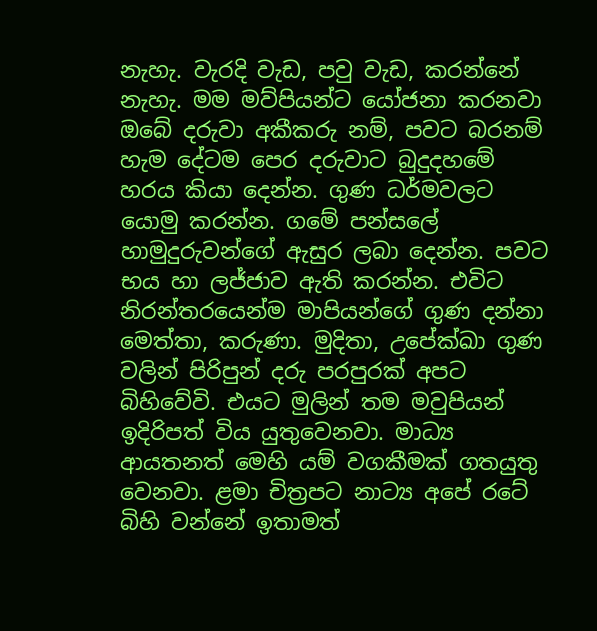නැහැ. වැරදි වැඩ, පවු වැඩ, කරන්නේ නැහැ. මම මව්පියන්ට යෝජනා කරනවා ඔබේ දරුවා අකීකරු නම්, පවට බරනම් හැම දේටම පෙර දරුවාට බුදුදහමේ හරය කියා දෙන්න. ගුණ ධර්මවලට යොමු කරන්න. ගමේ පන්සලේ හාමුදුරුවන්ගේ ඇසුර ලබා දෙන්න. පවට භය හා ලජ්ජාව ඇති කරන්න. එවිට නිරන්තරයෙන්ම මාපියන්ගේ ගුණ දන්නා මෙත්තා, කරුණා. මුදිතා, උපේක්ඛා ගුණ වලින් පිරිපුන් දරු පරපුරක් අපට බිහිවේවි. එයට මුලින් තම මවුපියන් ඉදිරිපත් විය යුතුවෙනවා. මාධ්‍ය ආයතනත් මෙහි යම් වගකීමක් ගතයුතු වෙනවා. ළමා චිත්‍රපට නාට්‍ය අපේ රටේ බිහි වන්නේ ඉතාමත්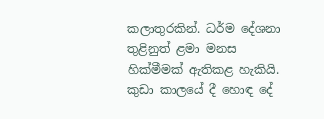කලාතුරකින්. ධර්ම දේශනා තුළිනුත් ළමා මනස හික්මීමක් ඇතිකළ හැකියි. කුඩා කාලයේ දී හොඳ දේ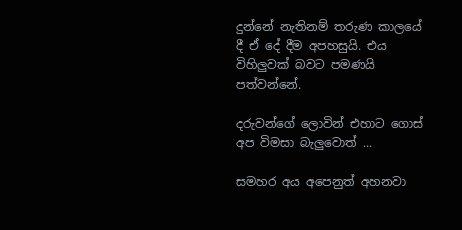දුන්නේ නැතිනම් තරුණ කාලයේ දී ඒ දේ දීම අපහසුයි. එය විහිලුවක් බවට පමණයි පත්වන්නේ.

දරුවන්ගේ ලොවින් එහාට ගොස් අප විමසා බැලුවොත් ...

සමහර අය අපෙනුත් අහනවා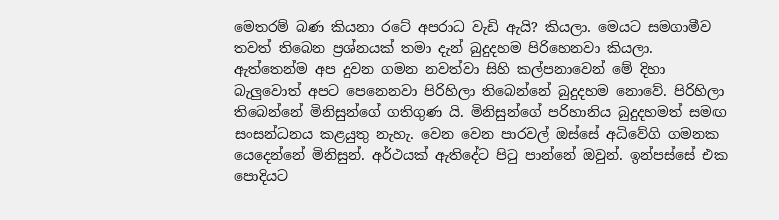මෙතරම් බණ කියනා රටේ අපරාධ වැඩි ඇයි? කියලා. මෙයට සමගාමීව තවත් තිබෙන ප්‍රශ්නයක් තමා දැන් බුදුදහම පිරිහෙනවා කියලා. ඇත්තෙන්ම අප දුවන ගමන නවත්වා සිහි කල්පනාවෙන් මේ දිහා බැලුවොත් අපට පෙනෙනවා පිරිහිලා තිබෙන්නේ බුදුදහම නොවේ. පිරිහිලා තිබෙන්නේ මිනිසුන්ගේ ගතිගුණ යි. මිනිසුන්ගේ පරිහානිය බුදුදහමත් සමඟ සංසන්ධනය කළයුතු නැහැ. වෙන වෙන පාරවල් ඔස්සේ අධිවේගි ගමනක යෙදෙන්නේ මිනිසුන්. අර්ථයක් ඇතිදේට පිටු පාන්නේ ඔවුන්. ඉන්පස්සේ එක පොදියට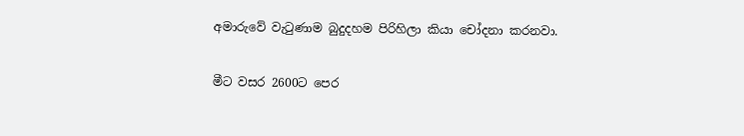අමාරුවේ වැටුණාම බුදුදහම පිරිහිලා කියා චෝදනා කරනවා.

මීට වසර 2600ට පෙර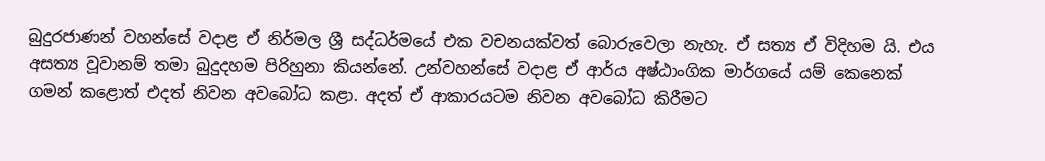බුදුරජාණන් වහන්සේ වදාළ ඒ නිර්මල ශ්‍රී සද්ධර්මයේ එක වචනයක්වත් බොරුවෙලා නැහැ. ඒ සත්‍ය ඒ විදිහම යි. එය අසත්‍ය වූවානම් තමා බුදුදහම පිරිහුනා කියන්නේ. උන්වහන්සේ වදාළ ඒ ආර්ය අෂ්ඨාංගික මාර්ගයේ යම් කෙනෙක් ගමන් කළොත් එදත් නිවන අවබෝධ කළා. අදත් ඒ ආකාරයටම නිවන අවබෝධ කිරීමට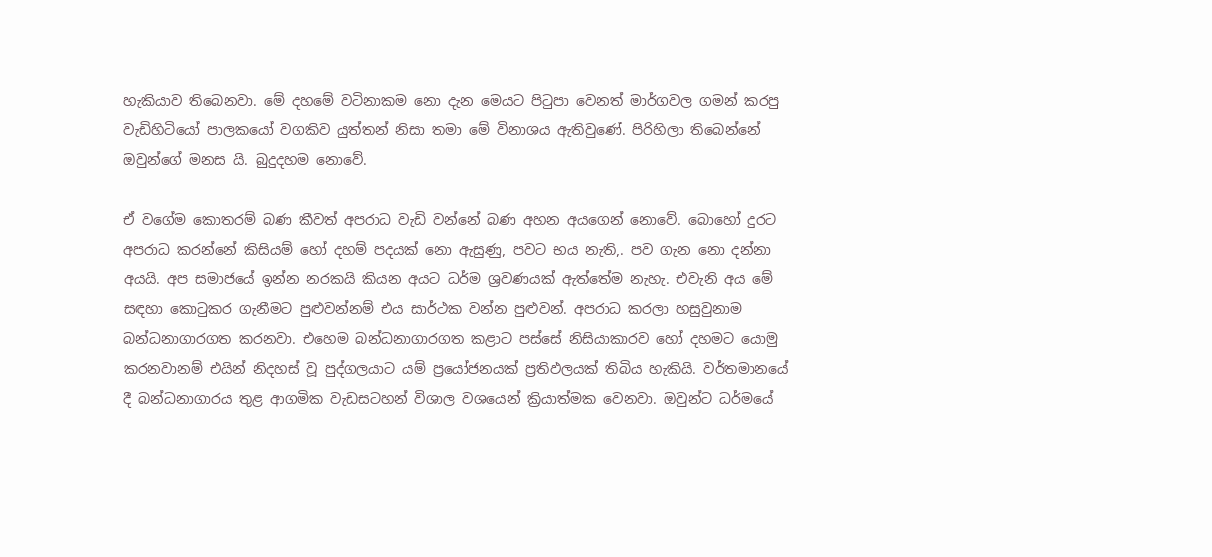හැකියාව තිබෙනවා. මේ දහමේ වටිනාකම නො දැන මෙයට පිටුපා වෙනත් මාර්ගවල ගමන් කරපු වැඩිහිටියෝ පාලකයෝ වගකිව යුත්තන් නිසා තමා මේ විනාශය ඇතිවුණේ. පිරිහිලා තිබෙන්නේ ඔවුන්ගේ මනස යි. බුදුදහම නොවේ.

ඒ වගේම කොතරම් බණ කීවත් අපරාධ වැඩි වන්නේ බණ අහන අයගෙන් නොවේ. බොහෝ දුරට අපරාධ කරන්නේ කිසියම් හෝ දහම් පදයක් නො ඇසුණු, පවට භය නැති,. පව ගැන නො දන්නා අයයි. අප සමාජයේ ඉන්න නරකයි කියන අයට ධර්ම ශ්‍රවණයක් ඇත්තේම නැහැ. එවැනි අය මේ සඳහා කොටුකර ගැනීමට පුළුවන්නම් එය සාර්ථක වන්න පුළුවන්. අපරාධ කරලා හසුවුනාම බන්ධනාගාරගත කරනවා. එහෙම බන්ධනාගාරගත කළාට පස්සේ නිසියාකාරව හෝ දහමට යොමු කරනවානම් එයින් නිදහස් වූ පුද්ගලයාට යම් ප්‍රයෝජනයක් ප්‍රතිඵලයක් තිබිය හැකියි. වර්තමානයේ දී බන්ධනාගාරය තුළ ආගමික වැඩසටහන් විශාල වශයෙන් ක්‍රියාත්මක වෙනවා. ඔවුන්ට ධර්මයේ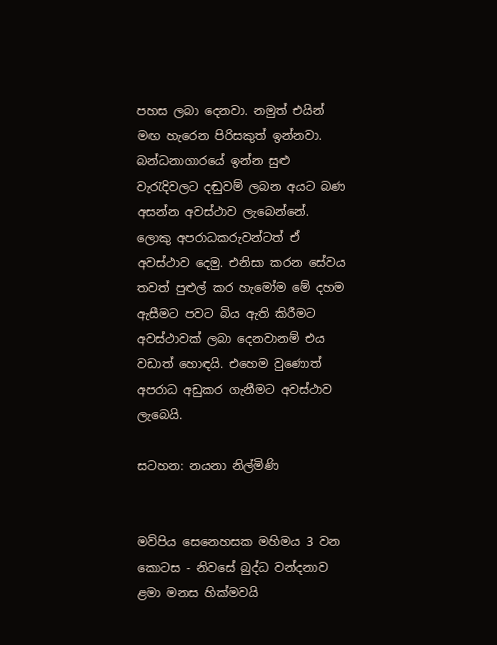පහස ලබා දෙනවා. නමුත් එයින් මඟ හැරෙන පිරිසකුත් ඉන්නවා. බන්ධනාගාරයේ ඉන්න සුළු වැරැදිවලට දඬුවම් ලබන අයට බණ අසන්න අවස්ථාව ලැබෙන්නේ. ලොකු අපරාධකරුවන්ටත් ඒ අවස්ථාව දෙමු. එනිසා කරන සේවය තවත් පුළුල් කර හැමෝම මේ දහම ඇසීමට පවට බිය ඇති කිරීමට අවස්ථාවක් ලබා දෙනවානම් එය වඩාත් හොඳයි. එහෙම වුණොත් අපරාධ අඩුකර ගැනීමට අවස්ථාව ලැබෙයි.

සටහන: නයනා නිල්මිණි


මව්පිය සෙනෙහසක මහිමය 3 වන කොටස - නිවසේ බුද්ධ වන්දනාව ළමා මනස හික්මවයි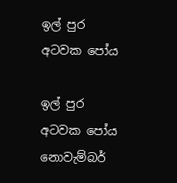ඉල් පුර අටවක පෝය

ඉල් පුර අටවක පෝය නොවැම්බර්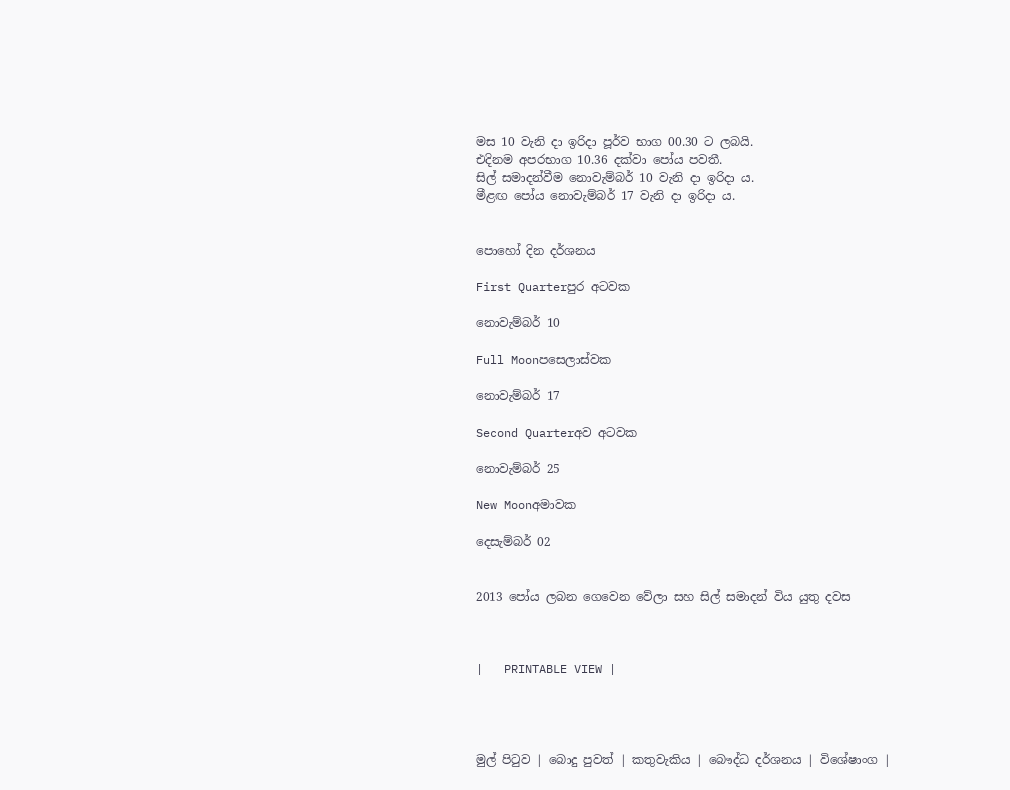මස 10 වැනි දා ඉරිදා පූර්ව භාග 00.30 ට ලබයි.
එදිනම අපරභාග 10.36 දක්වා පෝය පවතී.
සිල් සමාදන්වීම නොවැම්බර් 10 වැනි දා ඉරිදා ය.
මීළඟ පෝය නොවැම්බර් 17 වැනි දා ඉරිදා ය.


පොහෝ දින දර්ශනය

First Quarterපුර අටවක

නොවැම්බර් 10

Full Moonපසෙලාස්වක

නොවැම්බර් 17

Second Quarterඅව අටවක

නොවැම්බර් 25

New Moonඅමාවක

දෙසැම්බර් 02


2013 පෝය ලබන ගෙවෙන වේලා සහ සිල් සමාදන් විය යුතු දවස



|   PRINTABLE VIEW |




මුල් පිටුව | බොදු පුවත් | කතුවැකිය | බෞද්ධ දර්ශනය | විශේෂාංග |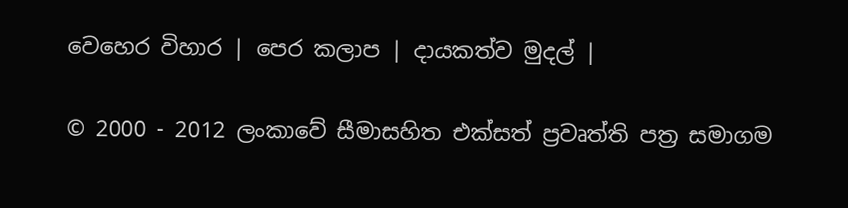වෙහෙර විහාර | පෙර කලාප | දායකත්ව මුදල් |

© 2000 - 2012 ලංකාවේ සීමාසහිත එක්සත් ප්‍රවෘත්ති පත්‍ර සමාගම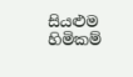සියළුම හිමිකම්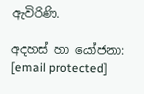ඇවිරිණි.

අදහස් හා යෝජනා: [email protected]